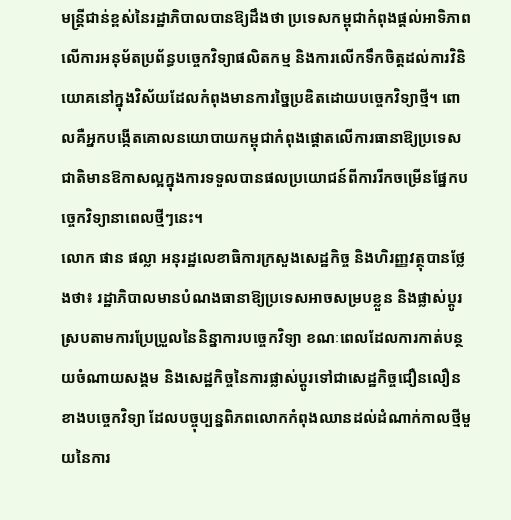មន្ត្រីជាន់ខ្ពស់នៃរដ្ឋាភិបាលបានឱ្យដឹងថា ប្រទេសកម្ពុជាកំពុងផ្តល់អាទិភាពលើការអនុម័តប្រព័ន្ធបច្ចេកវិទ្យាផលិតកម្ម និងការលើកទឹកចិត្តដល់ការវិនិយោគនៅក្នុងវិស័យដែលកំពុងមានការច្នៃប្រឌិតដោយបច្ចេកវិទ្យាថ្មី។ ពោលគឺអ្នកបង្កើតគោលនយោបាយកម្ពុជាកំពុងផ្តោតលើការធានាឱ្យប្រទេសជាតិមានឱកាសល្អក្នុងការទទួលបានផលប្រយោជន៍ពីការរីកចម្រើនផ្នែកបច្ចេកវិទ្យានាពេលថ្មីៗនេះ។
លោក ផាន ផល្លា អនុរដ្ឋលេខាធិការក្រសួងសេដ្ឋកិច្ច និងហិរញ្ញវត្ថុបានថ្លែងថា៖ រដ្ឋាភិបាលមានបំណងធានាឱ្យប្រទេសអាចសម្របខ្លួន និងផ្លាស់ប្តូរស្របតាមការប្រែប្រួលនៃនិន្នាការបច្ចេកវិទ្យា ខណៈពេលដែលការកាត់បន្ថយចំណាយសង្គម និងសេដ្ឋកិច្ចនៃការផ្លាស់ប្តូរទៅជាសេដ្ឋកិច្ចជឿនលឿនខាងបច្ចេកវិទ្យា ដែលបច្ចុប្បន្នពិភពលោកកំពុងឈានដល់ដំណាក់កាលថ្មីមួយនៃការ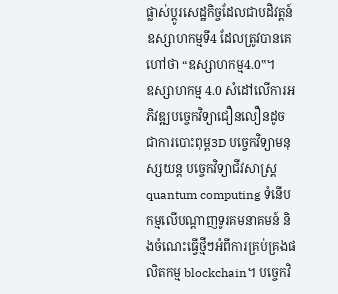ផ្លាស់ប្តូរសេដ្ឋកិច្ចដែលជាបដិវត្តន៍ឧស្សាហកម្មទី4 ដែលត្រូវបានគេហៅថា “ឧស្សាហកម្ម4.0‟។
ឧស្សាហកម្ម 4.0 សំដៅលើការអភិវឌ្ឍបច្ចេកវិទ្យាជឿនលឿនដូចជាការបោះពុម្ព3D បច្ចេកវិទ្យាមនុស្សយន្ត បច្ចេកវិទ្យាជីវសាស្ត្រ quantum computing ទំនើបកម្មលើបណ្ដាញទូរគមនាគមន៍ និងចំណេះធ្វើថ្មីៗអំពីការគ្រប់គ្រងផលិតកម្ម blockchain។ បច្ចេកវិ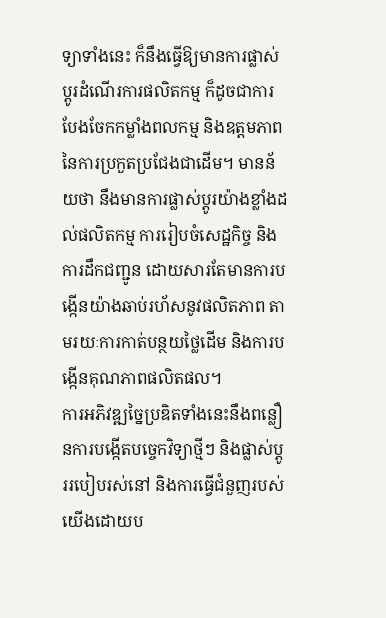ទ្យាទាំងនេះ ក៏នឹងធ្វើឱ្យមានការផ្លាស់ប្តូរដំណើរការផលិតកម្ម ក៏ដូចជាការបែងចែកកម្លាំងពលកម្ម និងឧត្តមភាពនៃការប្រកួតប្រជែងជាដើម។ មានន័យថា នឹងមានការផ្លាស់ប្តូរយ៉ាងខ្លាំងដល់ផលិតកម្ម ការរៀបចំសេដ្ឋកិច្ច និងការដឹកជញ្ជូន ដោយសារតែមានការបង្កើនយ៉ាងឆាប់រហ័សនូវផលិតភាព តាមរយៈការកាត់បន្ថយថ្លៃដើម និងការបង្កើនគុណភាពផលិតផល។
ការអភិវឌ្ឍច្នៃប្រឌិតទាំងនេះនឹងពន្លឿនការបង្កើតបច្ចេកវិទ្យាថ្មីៗ និងផ្លាស់ប្តូររបៀបរស់នៅ និងការធ្វើជំនួញរបស់យើងដោយប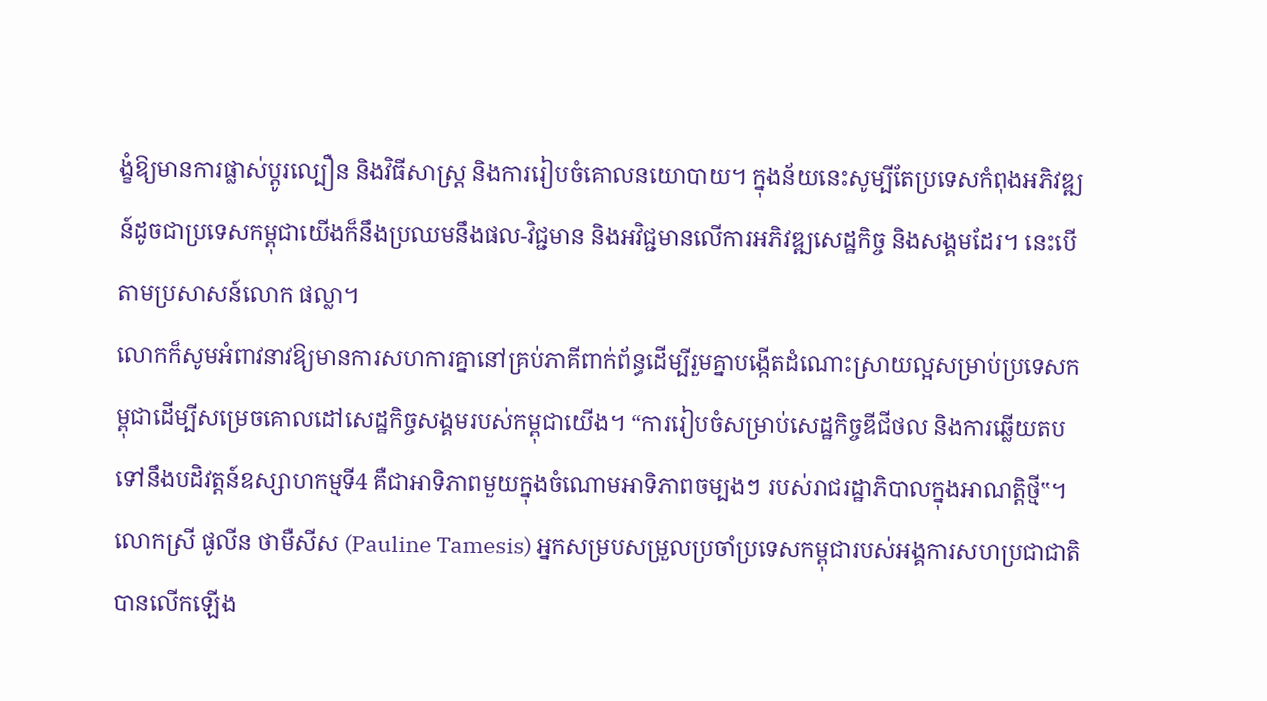ង្ខំឱ្យមានការផ្លាស់ប្តូរល្បឿន និងវិធីសាស្ត្រ និងការរៀបចំគោលនយោបាយ។ ក្នុងន័យនេះសូម្បីតែប្រទេសកំពុងអភិវឌ្ឍន៍ដូចជាប្រទេសកម្ពុជាយើងក៏នឹងប្រឈមនឹងផល-វិជ្ជមាន និងអវិជ្ជមានលើការអភិវឌ្ឍសេដ្ឋកិច្ច និងសង្គមដែរ។ នេះបើតាមប្រសាសន៍លោក ផល្លា។
លោកក៏សូមអំពាវនាវឱ្យមានការសហការគ្នានៅគ្រប់ភាគីពាក់ព័ន្ធដើម្បីរួមគ្នាបង្កើតដំណោះស្រាយល្អសម្រាប់ប្រទេសកម្ពុជាដើម្បីសម្រេចគោលដៅសេដ្ឋកិច្ចសង្គមរបស់កម្ពុជាយើង។ “ការរៀបចំសម្រាប់សេដ្ឋកិច្ចឌីជីថល និងការឆ្លើយតបទៅនឹងបដិវត្តន៍ឧស្សាហកម្មទី4 គឺជាអាទិភាពមួយក្នុងចំណោមអាទិភាពចម្បងៗ របស់រាជរដ្ឋាភិបាលក្នុងអាណត្តិថ្មី‟។
លោកស្រី ផូលីន ថាមឺសីស (Pauline Tamesis) អ្នកសម្របសម្រួលប្រចាំប្រទេសកម្ពុជារបស់អង្គការសហប្រជាជាតិ បានលើកឡើង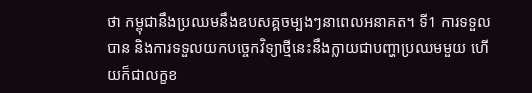ថា កម្ពុជានឹងប្រឈមនឹងឧបសគ្គចម្បងៗនាពេលអនាគត។ ទី1 ការទទួលបាន និងការទទួលយកបច្ចេកវិទ្យាថ្មីនេះនឹងក្លាយជាបញ្ហាប្រឈមមួយ ហើយក៏ជាលក្ខខ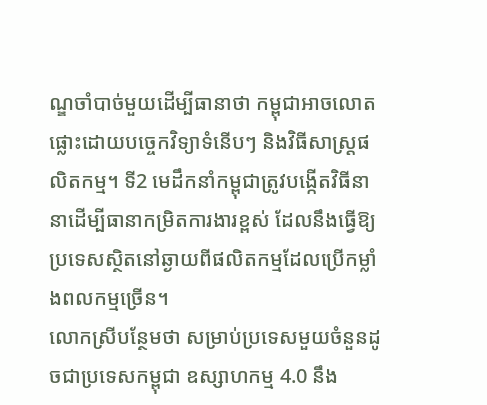ណ្ឌចាំបាច់មួយដើម្បីធានាថា កម្ពុជាអាចលោតផ្លោះដោយបច្ចេកវិទ្យាទំនើបៗ និងវិធីសាស្ត្រផលិតកម្ម។ ទី2 មេដឹកនាំកម្ពុជាត្រូវបង្កើតវិធីនានាដើម្បីធានាកម្រិតការងារខ្ពស់ ដែលនឹងធ្វើឱ្យប្រទេសស្ថិតនៅឆ្ងាយពីផលិតកម្មដែលប្រើកម្លាំងពលកម្មច្រើន។
លោកស្រីបន្ថែមថា សម្រាប់ប្រទេសមួយចំនួនដូចជាប្រទេសកម្ពុជា ឧស្សាហកម្ម 4.0 នឹង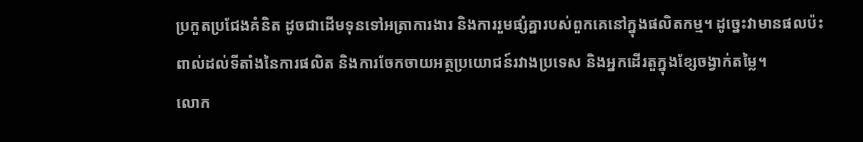ប្រកួតប្រជែងគំនិត ដូចជាដើមទុនទៅអត្រាការងារ និងការរួមផ្សំគ្នារបស់ពួកគេនៅក្នុងផលិតកម្ម។ ដូច្នេះវាមានផលប៉ះពាល់ដល់ទីតាំងនៃការផលិត និងការចែកចាយអត្ថប្រយោជន៍រវាងប្រទេស និងអ្នកដើរតួក្នុងខ្សែចង្វាក់តម្លៃ។
លោក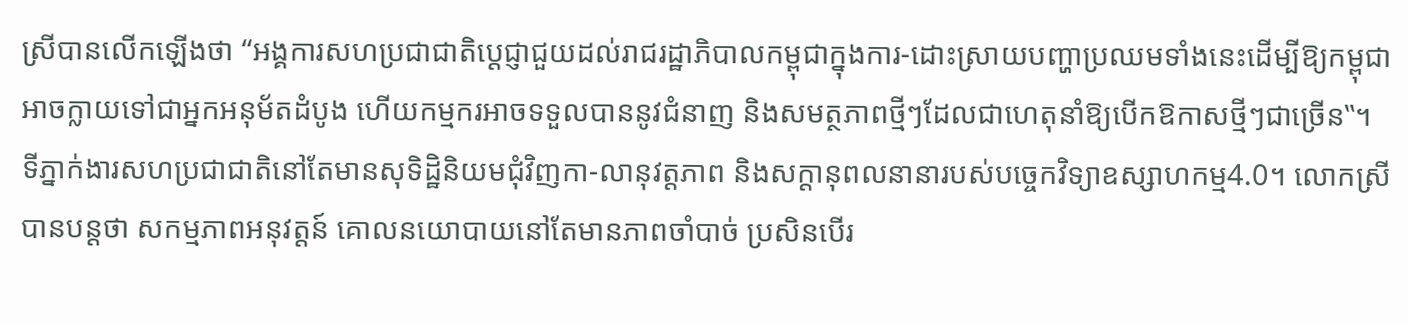ស្រីបានលើកឡើងថា “អង្គការសហប្រជាជាតិប្តេជ្ញាជួយដល់រាជរដ្ឋាភិបាលកម្ពុជាក្នុងការ-ដោះស្រាយបញ្ហាប្រឈមទាំងនេះដើម្បីឱ្យកម្ពុជាអាចក្លាយទៅជាអ្នកអនុម័តដំបូង ហើយកម្មករអាចទទួលបាននូវជំនាញ និងសមត្ថភាពថ្មីៗដែលជាហេតុនាំឱ្យបើកឱកាសថ្មីៗជាច្រើន‟។ ទីភ្នាក់ងារសហប្រជាជាតិនៅតែមានសុទិដ្ឋិនិយមជុំវិញកា-លានុវត្តភាព និងសក្តានុពលនានារបស់បច្ចេកវិទ្យាឧស្សាហកម្ម4.0។ លោកស្រីបានបន្ដថា សកម្មភាពអនុវត្តន៍ គោលនយោបាយនៅតែមានភាពចាំបាច់ ប្រសិនបើរ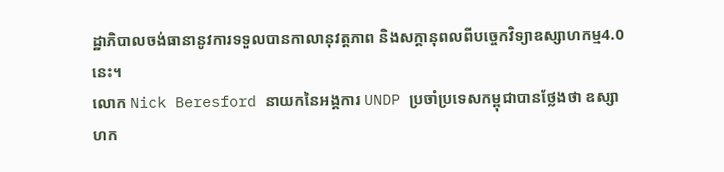ដ្ឋាភិបាលចង់ធានានូវការទទួលបានកាលានុវត្តភាព និងសក្ដានុពលពីបច្ចេកវិទ្យាឧស្សាហកម្ម4.0នេះ។
លោក Nick Beresford នាយកនៃអង្គការ UNDP ប្រចាំប្រទេសកម្ពុជាបានថ្លែងថា ឧស្សាហក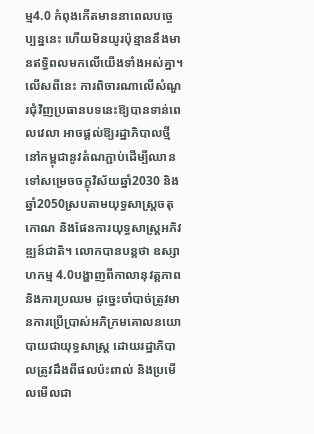ម្ម4.0 កំពុងកើតមាននាពេលបច្ចេប្បន្ននេះ ហើយមិនយូរប៉ុន្មាននឹងមានឥទ្ធិពលមកលើយើងទាំងអស់គ្នា។ លើសពីនេះ ការពិចារណាលើសំណួរជុំវិញប្រធានបទនេះឱ្យបានទាន់ពេលវេលា អាចផ្តល់ឱ្យរដ្ឋាភិបាលថ្មីនៅកម្ពុជានូវតំណភ្ជាប់ដើម្បីឈានទៅសម្រេចចក្ខុវិស័យឆ្នាំ2030 និងឆ្នាំ2050ស្របតាមយុទ្ធសាស្ត្រចតុកោណ និងផែនការយុទ្ធសាស្ត្រអភិវឌ្ឍន៍ជាតិ។ លោកបានបន្ដថា ឧស្សាហកម្ម 4.0បង្ហាញពីកាលានុវត្តភាព និងការប្រឈម ដូច្នេះចាំបាច់ត្រូវមានការប្រើប្រាស់អភិក្រមគោលនយោបាយជាយុទ្ធសាស្ត្រ ដោយរដ្ឋាភិបាលត្រូវដឹងពីផលប៉ះពាល់ និងប្រមើលមើលជា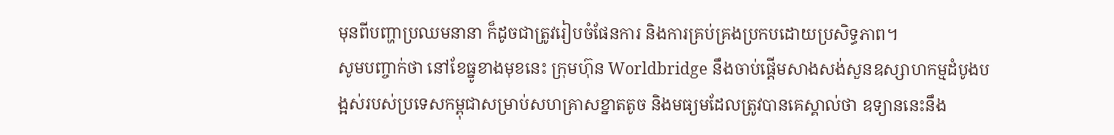មុនពីបញ្ហាប្រឈមនានា ក៏ដូចជាត្រូវរៀបចំផែនការ និងការគ្រប់គ្រងប្រកបដោយប្រសិទ្ធភាព។
សូមបញ្ចាក់ថា នៅខែធ្នូខាងមុខនេះ ក្រុមហ៊ុន Worldbridge នឹងចាប់ផ្តើមសាងសង់សួនឧស្សាហកម្មដំបូងបង្អស់របស់ប្រទេសកម្ពុជាសម្រាប់សហគ្រាសខ្នាតតូច និងមធ្យមដែលត្រូវបានគេស្គាល់ថា ឧទ្យាននេះនឹង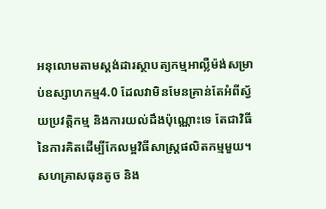អនុលោមតាមស្តង់ដារស្ថាបត្យកម្មអាល្លឺម៉ង់សម្រាប់ឧស្សាហកម្ម4.0 ដែលវាមិនមែនគ្រាន់តែអំពីស្វ័យប្រវត្តិកម្ម និងការយល់ដឹងប៉ុណ្ណោះទេ តែជាវិធីនៃការគិតដើម្បីកែលម្អវិធីសាស្ត្រផលិតកម្មមួយ។ សហគ្រាសធុនតូច និង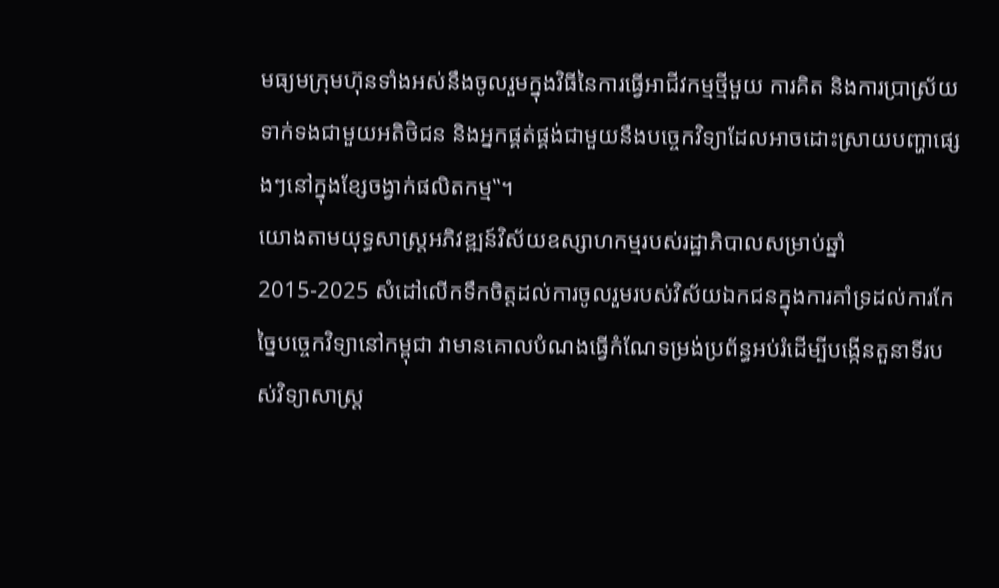មធ្យមក្រុមហ៊ុនទាំងអស់នឹងចូលរួមក្នុងវិធីនៃការធ្វើអាជីវកម្មថ្មីមួយ ការគិត និងការប្រាស្រ័យទាក់ទងជាមួយអតិថិជន និងអ្នកផ្គត់ផ្គង់ជាមួយនឹងបច្ចេកវិទ្យាដែលអាចដោះស្រាយបញ្ហាផ្សេងៗនៅក្នុងខ្សែចង្វាក់ផលិតកម្ម‟។
យោងតាមយុទ្ធសាស្ត្រអភិវឌ្ឍន៍វិស័យឧស្សាហកម្មរបស់រដ្ឋាភិបាលសម្រាប់ឆ្នាំ 2015-2025 សំដៅលើកទឹកចិត្តដល់ការចូលរួមរបស់វិស័យឯកជនក្នុងការគាំទ្រដល់ការកែច្នៃបច្ចេកវិទ្យានៅកម្ពុជា វាមានគោលបំណងធ្វើកំណែទម្រង់ប្រព័ន្ធអប់រំដើម្បីបង្កើនតួនាទីរបស់វិទ្យាសាស្ត្រ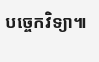បច្ចេកវិទ្យា៕